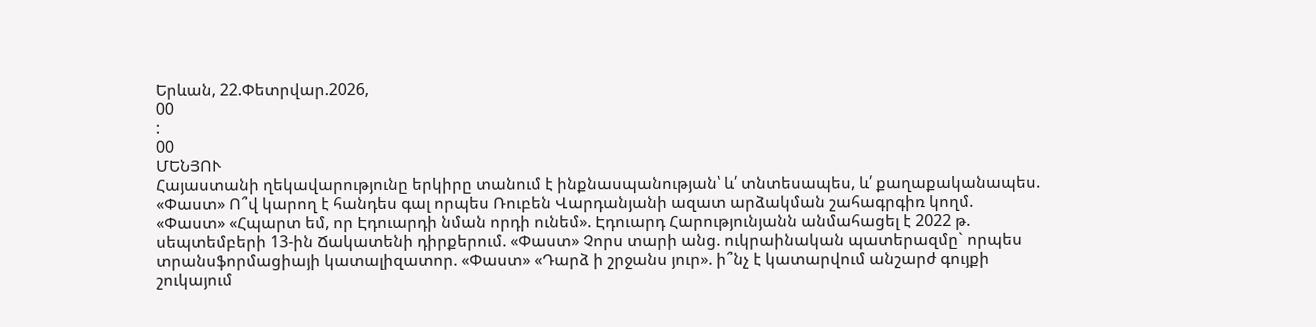Երևան, 22.Փետրվար.2026,
00
:
00
ՄԵՆՅՈՒ
Հայաստանի ղեկավարությունը երկիրը տանում է ինքնասպանության՝ և՛ տնտեսապես, և՛ քաղաքականապես. «Փաստ» Ո՞վ կարող է հանդես գալ որպես Ռուբեն Վարդանյանի ազատ արձակման շահագրգիռ կողմ. «Փաստ» «Հպարտ եմ, որ Էդուարդի նման որդի ունեմ». Էդուարդ Հարությունյանն անմահացել է 2022 թ. սեպտեմբերի 13-ին Ճակատենի դիրքերում. «Փաստ» Չորս տարի անց. ուկրաինական պատերազմը` որպես տրանսֆորմացիայի կատալիզատոր. «Փաստ» «Դարձ ի շրջանս յուր». ի՞նչ է կատարվում անշարժ գույքի շուկայում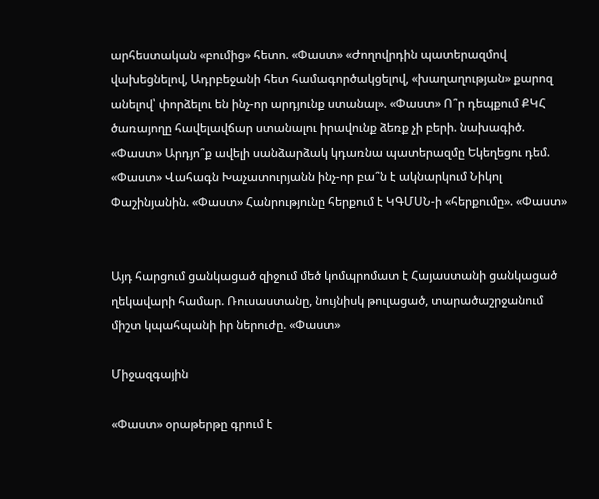արհեստական «բումից» հետո. «Փաստ» «Ժողովրդին պատերազմով վախեցնելով, Ադրբեջանի հետ համագործակցելով, «խաղաղության» քարոզ անելով՝ փորձելու են ինչ-որ արդյունք ստանալ». «Փաստ» Ո՞ր դեպքում ՔԿՀ ծառայողը հավելավճար ստանալու իրավունք ձեռք չի բերի. նախագիծ. «Փաստ» Արդյո՞ք ավելի սանձարձակ կդառնա պատերազմը Եկեղեցու դեմ. «Փաստ» Վահագն Խաչատուրյանն ինչ-որ բա՞ն է ակնարկում Նիկոլ Փաշինյանին. «Փաստ» Հանրությունը հերքում է ԿԳՄՍՆ-ի «հերքումը». «Փաստ»


Այդ հարցում ցանկացած զիջում մեծ կոմպրոմատ է Հայաստանի ցանկացած ղեկավարի համար. Ռուսաստանը, նույնիսկ թուլացած, տարածաշրջանում միշտ կպահպանի իր ներուժը. «Փաստ»

Միջազգային

«Փաստ» օրաթերթը գրում է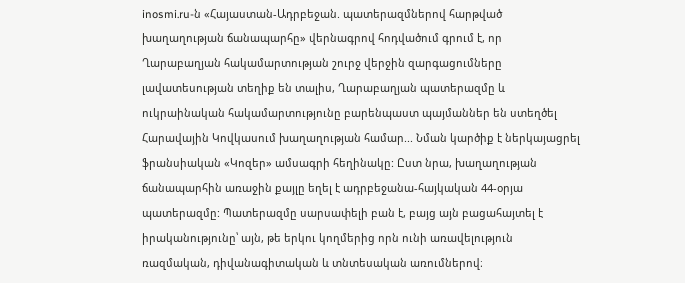inosmi.ru-ն «Հայաստան-Ադրբեջան. պատերազմներով հարթված խաղաղության ճանապարհը» վերնագրով հոդվածում գրում է, որ Ղարաբաղյան հակամարտության շուրջ վերջին զարգացումները լավատեսության տեղիք են տալիս, Ղարաբաղյան պատերազմը և ուկրաինական հակամարտությունը բարենպաստ պայմաններ են ստեղծել Հարավային Կովկասում խաղաղության համար... Նման կարծիք է ներկայացրել ֆրանսիական «Կոզեր» ամսագրի հեղինակը: Ըստ նրա, խաղաղության ճանապարհին առաջին քայլը եղել է ադրբեջանա-հայկական 44-օրյա պատերազմը: Պատերազմը սարսափելի բան է, բայց այն բացահայտել է իրականությունը՝ այն, թե երկու կողմերից որն ունի առավելություն ռազմական, դիվանագիտական և տնտեսական առումներով։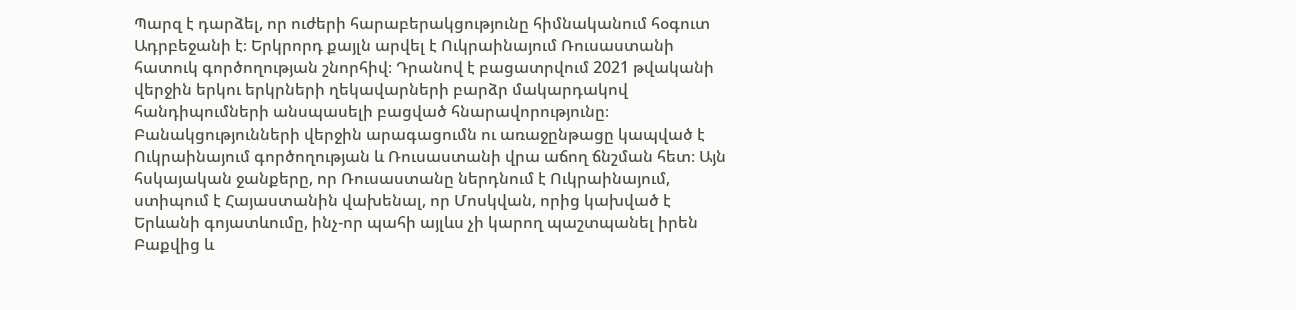Պարզ է դարձել, որ ուժերի հարաբերակցությունը հիմնականում հօգուտ Ադրբեջանի է։ Երկրորդ քայլն արվել է Ուկրաինայում Ռուսաստանի հատուկ գործողության շնորհիվ։ Դրանով է բացատրվում 2021 թվականի վերջին երկու երկրների ղեկավարների բարձր մակարդակով հանդիպումների անսպասելի բացված հնարավորությունը։ Բանակցությունների վերջին արագացումն ու առաջընթացը կապված է Ուկրաինայում գործողության և Ռուսաստանի վրա աճող ճնշման հետ։ Այն հսկայական ջանքերը, որ Ռուսաստանը ներդնում է Ուկրաինայում, ստիպում է Հայաստանին վախենալ, որ Մոսկվան, որից կախված է Երևանի գոյատևումը, ինչ-որ պահի այլևս չի կարող պաշտպանել իրեն Բաքվից և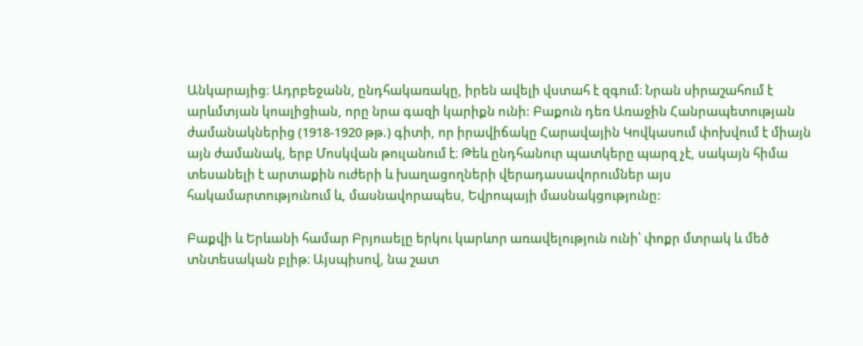Անկարայից։ Ադրբեջանն, ընդհակառակը, իրեն ավելի վստահ է զգում։ Նրան սիրաշահում է արևմտյան կոալիցիան, որը նրա գազի կարիքն ունի: Բաքուն դեռ Առաջին Հանրապետության ժամանակներից (1918-1920 թթ.) գիտի, որ իրավիճակը Հարավային Կովկասում փոխվում է միայն այն ժամանակ, երբ Մոսկվան թուլանում է։ Թեև ընդհանուր պատկերը պարզ չէ, սակայն հիմա տեսանելի է արտաքին ուժերի և խաղացողների վերադասավորումներ այս հակամարտությունում և, մասնավորապես, Եվրոպայի մասնակցությունը:

Բաքվի և Երևանի համար Բրյուսելը երկու կարևոր առավելություն ունի՝ փոքր մտրակ և մեծ տնտեսական բլիթ։ Այսպիսով, նա շատ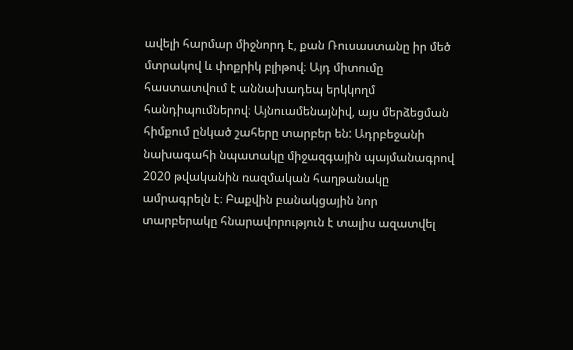ավելի հարմար միջնորդ է, քան Ռուսաստանը իր մեծ մտրակով և փոքրիկ բլիթով։ Այդ միտումը հաստատվում է աննախադեպ երկկողմ հանդիպումներով։ Այնուամենայնիվ, այս մերձեցման հիմքում ընկած շահերը տարբեր են: Ադրբեջանի նախագահի նպատակը միջազգային պայմանագրով 2020 թվականին ռազմական հաղթանակը ամրագրելն է։ Բաքվին բանակցային նոր տարբերակը հնարավորություն է տալիս ազատվել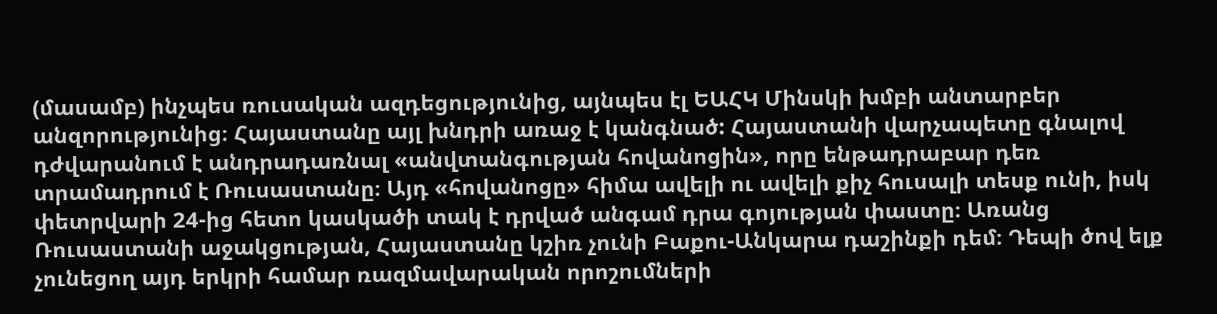(մասամբ) ինչպես ռուսական ազդեցությունից, այնպես էլ ԵԱՀԿ Մինսկի խմբի անտարբեր անզորությունից։ Հայաստանը այլ խնդրի առաջ է կանգնած: Հայաստանի վարչապետը գնալով դժվարանում է անդրադառնալ «անվտանգության հովանոցին», որը ենթադրաբար դեռ տրամադրում է Ռուսաստանը։ Այդ «հովանոցը» հիմա ավելի ու ավելի քիչ հուսալի տեսք ունի, իսկ փետրվարի 24-ից հետո կասկածի տակ է դրված անգամ դրա գոյության փաստը։ Առանց Ռուսաստանի աջակցության, Հայաստանը կշիռ չունի Բաքու-Անկարա դաշինքի դեմ։ Դեպի ծով ելք չունեցող այդ երկրի համար ռազմավարական որոշումների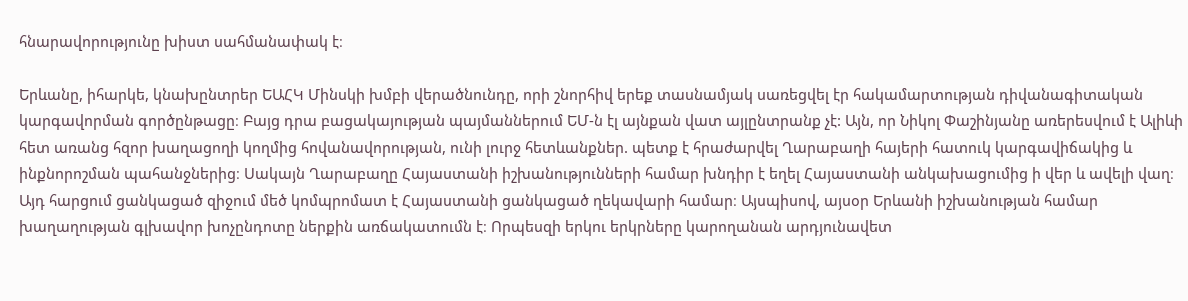հնարավորությունը խիստ սահմանափակ է։

Երևանը, իհարկե, կնախընտրեր ԵԱՀԿ Մինսկի խմբի վերածնունդը, որի շնորհիվ երեք տասնամյակ սառեցվել էր հակամարտության դիվանագիտական կարգավորման գործընթացը։ Բայց դրա բացակայության պայմաններում ԵՄ-ն էլ այնքան վատ այլընտրանք չէ: Այն, որ Նիկոլ Փաշինյանը առերեսվում է Ալիևի հետ առանց հզոր խաղացողի կողմից հովանավորության, ունի լուրջ հետևանքներ. պետք է հրաժարվել Ղարաբաղի հայերի հատուկ կարգավիճակից և ինքնորոշման պահանջներից։ Սակայն Ղարաբաղը Հայաստանի իշխանությունների համար խնդիր է եղել Հայաստանի անկախացումից ի վեր և ավելի վաղ։ Այդ հարցում ցանկացած զիջում մեծ կոմպրոմատ է Հայաստանի ցանկացած ղեկավարի համար։ Այսպիսով, այսօր Երևանի իշխանության համար խաղաղության գլխավոր խոչընդոտը ներքին առճակատումն է։ Որպեսզի երկու երկրները կարողանան արդյունավետ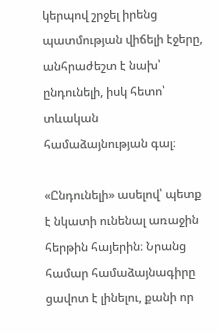կերպով շրջել իրենց պատմության վիճելի էջերը, անհրաժեշտ է նախ՝ ընդունելի, իսկ հետո՝ տևական համաձայնության գալ։

«Ընդունելի» ասելով՝ պետք է նկատի ունենալ առաջին հերթին հայերին։ Նրանց համար համաձայնագիրը ցավոտ է լինելու, քանի որ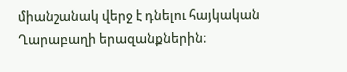միանշանակ վերջ է դնելու հայկական Ղարաբաղի երազանքներին։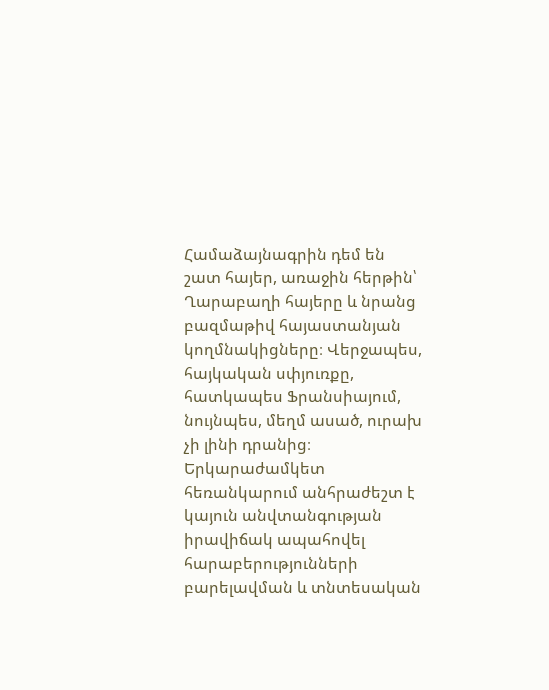Համաձայնագրին դեմ են շատ հայեր, առաջին հերթին՝ Ղարաբաղի հայերը և նրանց բազմաթիվ հայաստանյան կողմնակիցները։ Վերջապես, հայկական սփյուռքը, հատկապես Ֆրանսիայում, նույնպես, մեղմ ասած, ուրախ չի լինի դրանից։ Երկարաժամկետ հեռանկարում անհրաժեշտ է կայուն անվտանգության իրավիճակ ապահովել հարաբերությունների բարելավման և տնտեսական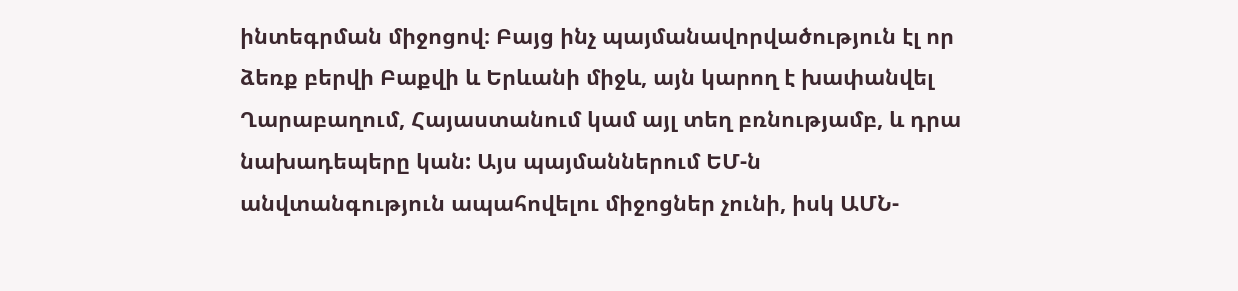ինտեգրման միջոցով։ Բայց ինչ պայմանավորվածություն էլ որ ձեռք բերվի Բաքվի և Երևանի միջև, այն կարող է խափանվել Ղարաբաղում, Հայաստանում կամ այլ տեղ բռնությամբ, և դրա նախադեպերը կան: Այս պայմաններում ԵՄ-ն անվտանգություն ապահովելու միջոցներ չունի, իսկ ԱՄՆ-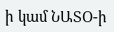ի կամ ՆԱՏՕ-ի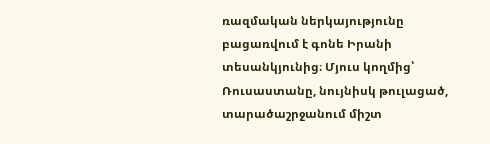ռազմական ներկայությունը բացառվում է գոնե Իրանի տեսանկյունից։ Մյուս կողմից՝ Ռուսաստանը, նույնիսկ թուլացած, տարածաշրջանում միշտ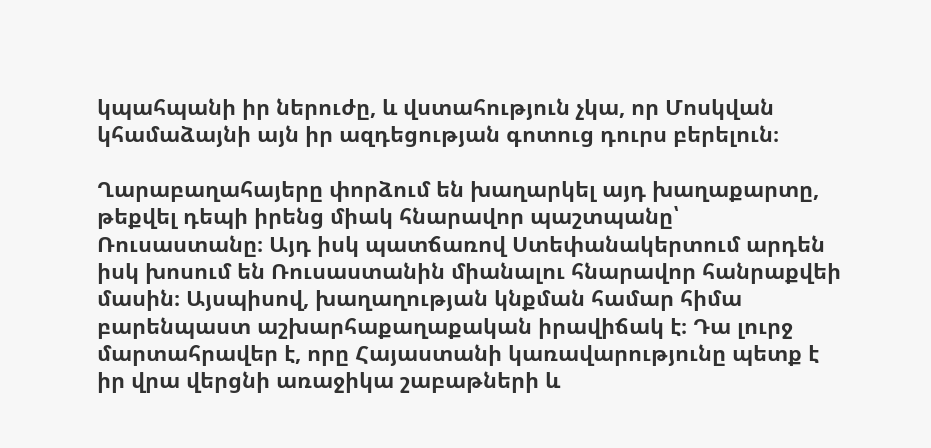կպահպանի իր ներուժը, և վստահություն չկա, որ Մոսկվան կհամաձայնի այն իր ազդեցության գոտուց դուրս բերելուն։

Ղարաբաղահայերը փորձում են խաղարկել այդ խաղաքարտը, թեքվել դեպի իրենց միակ հնարավոր պաշտպանը՝ Ռուսաստանը։ Այդ իսկ պատճառով Ստեփանակերտում արդեն իսկ խոսում են Ռուսաստանին միանալու հնարավոր հանրաքվեի մասին։ Այսպիսով, խաղաղության կնքման համար հիմա բարենպաստ աշխարհաքաղաքական իրավիճակ է։ Դա լուրջ մարտահրավեր է, որը Հայաստանի կառավարությունը պետք է իր վրա վերցնի առաջիկա շաբաթների և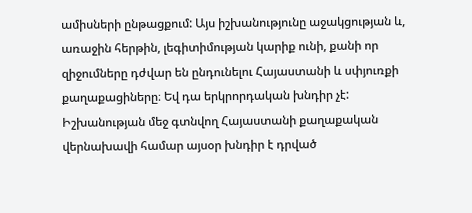ամիսների ընթացքում: Այս իշխանությունը աջակցության և, առաջին հերթին, լեգիտիմության կարիք ունի, քանի որ զիջումները դժվար են ընդունելու Հայաստանի և սփյուռքի քաղաքացիները։ Եվ դա երկրորդական խնդիր չէ: Իշխանության մեջ գտնվող Հայաստանի քաղաքական վերնախավի համար այսօր խնդիր է դրված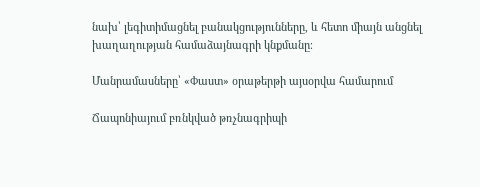նախ՝ լեգիտիմացնել բանակցությունները, և հետո միայն անցնել խաղաղության համաձայնագրի կնքմանը։

Մանրամասները՝ «Փաստ» օրաթերթի այսօրվա համարում

Ճապոնիայում բռնկված թռչնագրիպի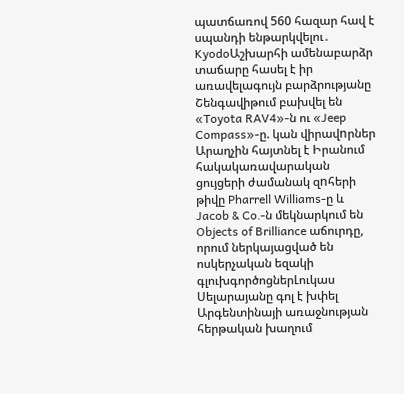պատճառով 560 հազար հավ է սպանդի ենթարկվելու․ KyodoԱշխարհի ամենաբարձր տաճարը հասել է իր առավելագույն բարձրությանը Շենգավիթում բախվել են «Toyota RAV4»-ն ու «Jeep Compass»-ը. կան վիրավnրներ Արաղչին հայտնել է Իրանում հակակառավարական ցույցերի ժամանակ զnհերի թիվը Pharrell Williams-ը և Jacob & Co․-ն մեկնարկում են Objects of Brilliance աճուրդը, որում ներկայացված են ոսկերչական եզակի գլուխգործոցներԼուկաս Սելարայանը գոլ է խփել Արգենտինայի առաջնության հերթական խաղում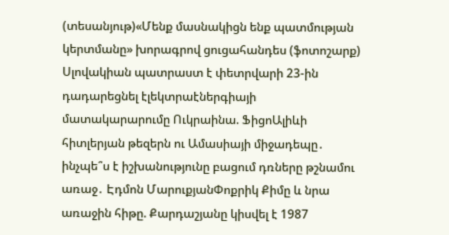(տեսանյութ)«Մենք մասնակիցն ենք պատմության կերտմանը» խորագրով ցուցահանդես (ֆոտոշարք) Սլովակիան պատրաստ է փետրվարի 23-ին դադարեցնել էլեկտրաէներգիայի մատակարարումը Ուկրաինա. ՖիցոԱլիևի հիտլերյան թեզերն ու Ամասիայի միջադեպը․ ինչպե՞ս է իշխանությունը բացում դռները թշնամու առաջ․ Էդմոն ՄարուքյանՓոքրիկ Քիմը և նրա առաջին հիթը. Քարդաշյանը կիսվել է 1987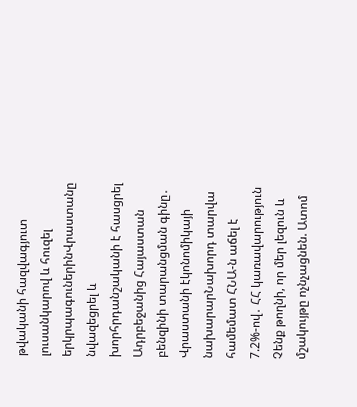թվականի հազվագյուտ լուսանկարով և հուզել երկրպագուներինՎրաստանը նվազեցրել և խորհրդանշականի է հասցրել Ադրբեջանից Հայաստան բենզինի տարանցման գինը․ Վրաստանի էկոնոմիկայի նախարարՆախորդ տարվա համեմատ ՀՆԱ-ն աճել է 7.2%-ով․ ՀՀ կառավարություն Չենք թողնի, որ մեր լեզուն և մշակույթը ոչնչացնեն. Ատոմ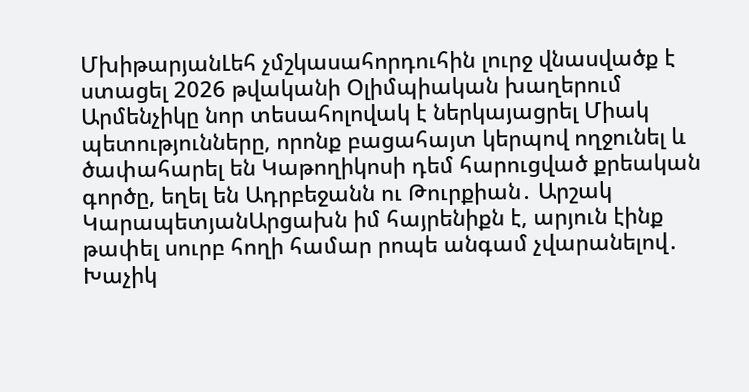ՄխիթարյանԼեհ չմշկասահորդուհին լուրջ վնասվածք է ստացել 2026 թվականի Օլիմպիական խաղերում Արմենչիկը նոր տեսահոլովակ է ներկայացրել Միակ պետությունները, որոնք բացահայտ կերպով ողջունել և ծափահարել են Կաթողիկոսի դեմ հարուցված քրեական գործը, եղել են Ադրբեջանն ու Թուրքիան․ Արշակ ԿարապետյանԱրցախն իմ հայրենիքն է, արյուն էինք թափել սուրբ հողի համար րոպե անգամ չվարանելով․ Խաչիկ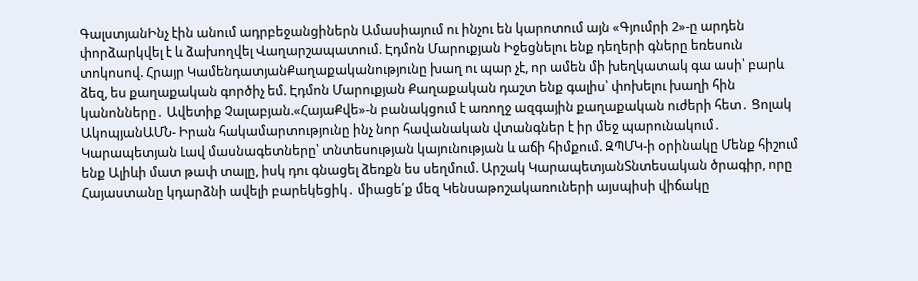ԳալստյանԻնչ էին անում ադրբեջանցիներն Ամասիայում ու ինչու են կարոտում այն «Գյումրի 2»-ը արդեն փորձարկվել է և ձախողվել Վաղարշապատում. Էդմոն Մարուքյան Իջեցնելու ենք դեղերի գները եռեսուն տոկոսով. Հրայր ԿամենդատյանՔաղաքականությունը խաղ ու պար չէ, որ ամեն մի խեղկատակ գա ասի՝ բարև ձեզ, ես քաղաքական գործիչ եմ. Էդմոն Մարուքյան Քաղաքական դաշտ ենք գալիս՝ փոխելու խաղի հին կանոնները․ Ավետիք Չալաբյան.«ՀայաՔվե»-ն բանակցում է առողջ ազգային քաղաքական ուժերի հետ․ Ցոլակ ԱկոպյանԱՄՆ- Իրան հակամարտությունը ինչ նոր հավանական վտանգներ է իր մեջ պարունակում․ Կարապետյան Լավ մասնագետները՝ տնտեսության կայունության և աճի հիմքում. ԶՊՄԿ-ի օրինակը Մենք հիշում ենք Ալիևի մատ թափ տալը, իսկ դու գնացել ձեռքն ես սեղմում. Արշակ ԿարապետյանՏնտեսական ծրագիր, որը Հայաստանը կդարձնի ավելի բարեկեցիկ․ միացե՛ք մեզ Կենսաթոշակառուների այսպիսի վիճակը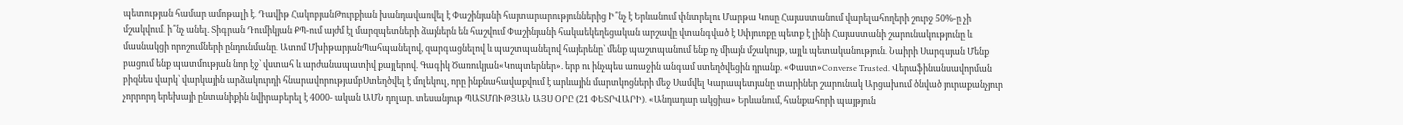պետության համար ամոթալի է․ Դավիթ ՀակոբյանԹուրքիան խանդավառվել է Փաշինյանի հայտարարություններից Ի՞նչ է Երևանում փնտրելու Մարթա Կոսը Հայաստանում վարելահողերի շուրջ 50%-ը չի մշակվում․ ի՞նչ անել. Տիգրան Դումիկյան ՔՊ-ում այժմ էլ մարզպետների ձայներն են հաշվում Փաշինյանի հակաեկեղեցական արշավը վտանգված է Սփյուռքը պետք է լինի Հայաստանի շարունակությունը և մասնակցի որոշումների ընդունմանը․ Ատոմ ՄխիթարյանՊահպանելով, զարգացնելով և պաշտպանելով հայերենը՝ մենք պաշտպանում ենք ոչ միայն մշակույթ, այլև պետականություն․ Նաիրի Սարգսյան Մենք բացում ենք պատմության նոր էջ՝ վստահ և արժանապատիվ քայլերով. Գագիկ Ծառուկյան«Կոպտերներ». երբ ու ինչպես առաջին անգամ ստեղծվեցին դրանք. «Փաստ»Converse Trusted. Վերաֆինանսավորման բիզնես վարկ՝ վարկային արձակուրդի հնարավորությամբՍտեղծվել է մոլեկուլ, որը ինքնահավաքվում է արևային մարտկոցների մեջ Սամվել Կարապետյանը տարիներ շարունակ Արցախում ծնված յուրաքանչյուր չորրորդ երեխայի ընտանիքին նվիրաբերել է 4000- ական ԱՄՆ դոլար. տեսանյութ ՊԱՏՄՈՒԹՅԱՆ ԱՅՍ ՕՐԸ (21 ՓԵՏՐՎԱՐԻ)․ «Անդադար ակցիա» Երևանում, հանքահորի պայթյուն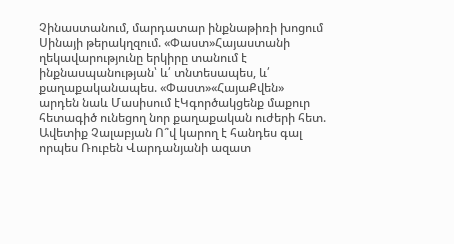Չինաստանում, մարդատար ինքնաթիռի խոցում Սինայի թերակղզում. «Փաստ»Հայաստանի ղեկավարությունը երկիրը տանում է ինքնասպանության՝ և՛ տնտեսապես, և՛ քաղաքականապես. «Փաստ»«ՀայաՔվեն» արդեն նաև Մասիսում էԿգործակցենք մաքուր հետագիծ ունեցող նոր քաղաքական ուժերի հետ. Ավետիք Չալաբյան Ո՞վ կարող է հանդես գալ որպես Ռուբեն Վարդանյանի ազատ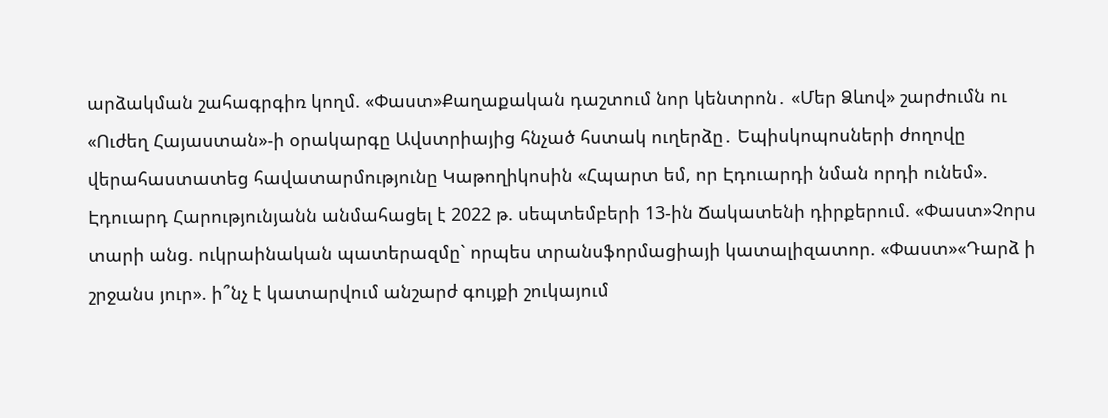արձակման շահագրգիռ կողմ. «Փաստ»Քաղաքական դաշտում նոր կենտրոն․ «Մեր Ձևով» շարժումն ու «Ուժեղ Հայաստան»-ի օրակարգը Ավստրիայից հնչած հստակ ուղերձը․ Եպիսկոպոսների ժողովը վերահաստատեց հավատարմությունը Կաթողիկոսին «Հպարտ եմ, որ Էդուարդի նման որդի ունեմ». Էդուարդ Հարությունյանն անմահացել է 2022 թ. սեպտեմբերի 13-ին Ճակատենի դիրքերում. «Փաստ»Չորս տարի անց. ուկրաինական պատերազմը` որպես տրանսֆորմացիայի կատալիզատոր. «Փաստ»«Դարձ ի շրջանս յուր». ի՞նչ է կատարվում անշարժ գույքի շուկայում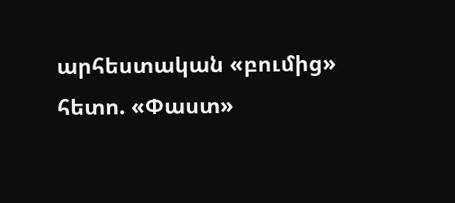արհեստական «բումից» հետո. «Փաստ»